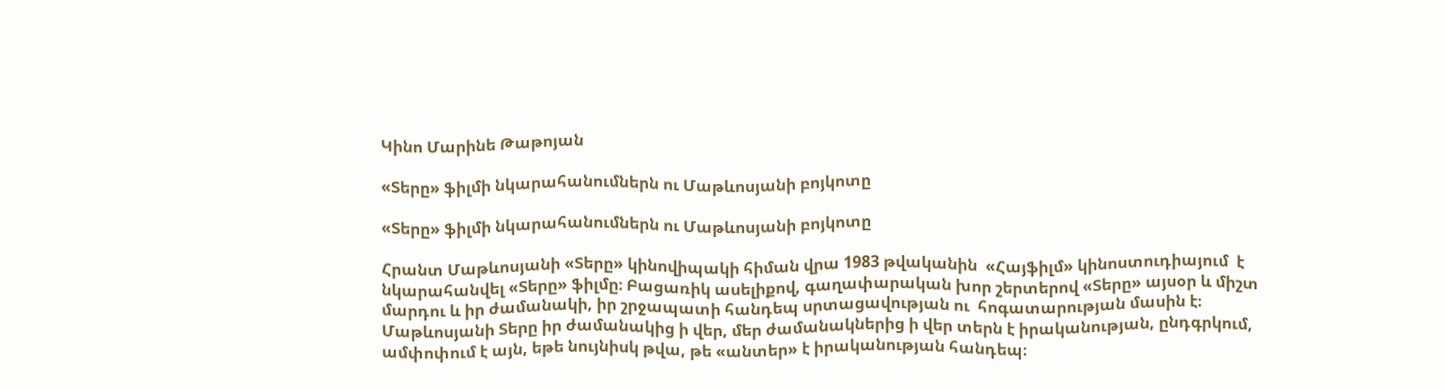Կինո Մարինե Թաթոյան

«Տերը» ֆիլմի նկարահանումներն ու Մաթևոսյանի բոյկոտը

«Տերը» ֆիլմի նկարահանումներն ու Մաթևոսյանի բոյկոտը

Հրանտ Մաթևոսյանի «Տերը» կինովիպակի հիման վրա 1983 թվականին  «Հայֆիլմ» կինոստուդիայում  է նկարահանվել «Տերը» ֆիլմը։ Բացառիկ ասելիքով, գաղափարական խոր շերտերով «Տերը» այսօր և միշտ մարդու և իր ժամանակի, իր շրջապատի հանդեպ սրտացավության ու  հոգատարության մասին է։ Մաթևոսյանի Տերը իր ժամանակից ի վեր, մեր ժամանակներից ի վեր տերն է իրականության, ընդգրկում, ամփոփում է այն, եթե նույնիսկ թվա, թե «անտեր» է իրականության հանդեպ։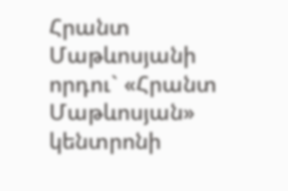Հրանտ Մաթևոսյանի որդու` «Հրանտ Մաթևոսյան» կենտրոնի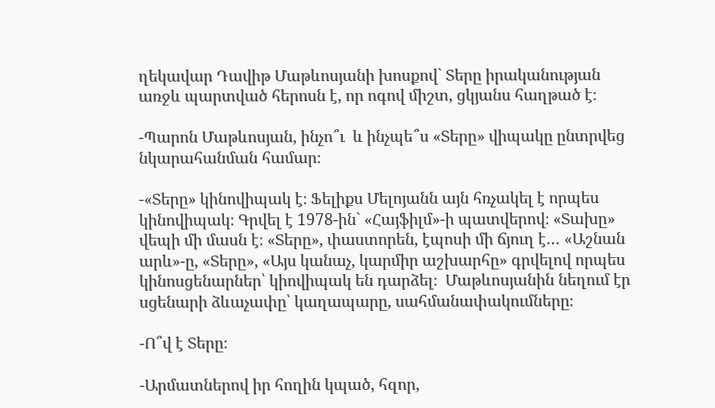ղեկավար Դավիթ Մաթևոսյանի խոսքով` Տերը իրականության առջև պարտված հերոսն է, որ ոգով միշտ, ցկյանս հաղթած է։

-Պարոն Մաթևոսյան, ինչո՞ւ  և ինչպե՞ս «Տերը» վիպակը ընտրվեց նկարահանման համար։

-«Տերը» կինովիպակ է։ Ֆելիքս Մելոյանն այն հռչակել է որպես կինովիպակ։ Գրվել է 1978-ին` «Հայֆիլմ»-ի պատվերով։ «Տախը» վեպի մի մասն է։ «Տերը», փաստորեն, էպոսի մի ճյուղ է… «Աշնան արև»-ը, «Տերը», «Այս կանաչ, կարմիր աշխարհը» գրվելով որպես կինոսցենարներ՝ կիովիպակ են դարձել։  Մաթևոսյանին նեղում էր սցենարի ձևաչափը՝ կաղապարը, սահմանափակումները։

-Ո՞վ է Տերը։

-Արմատներով իր հողին կպած, հզոր,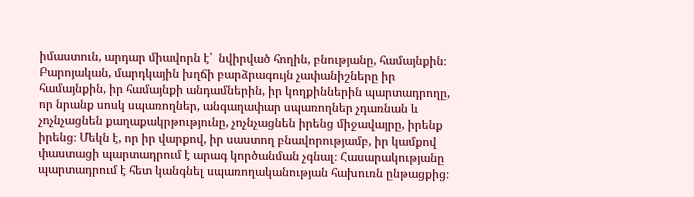իմաստուն, արդար միավորն է՝  նվիրված հողին, բնությանը, համայնքին։ Բարոյական, մարդկային խղճի բարձրագույն չափանիշները իր համայնքին, իր համայնքի անդամներին, իր կողքիններին պարտադրողը, որ նրանք սոսկ սպառողներ, անգաղափար սպառողներ չդառնան և չոչնչացնեն քաղաքակրթությունը, չոչնչացնեն իրենց միջավայրը, իրենք իրենց։ Մեկն է, որ իր վարքով, իր սաստող բնավորությամբ, իր կամքով փաստացի պարտադրում է արագ կործանման չգնալ։ Հասարակությանը պարտադրում է հետ կանգնել սպառողականության հախուռն ընթացքից։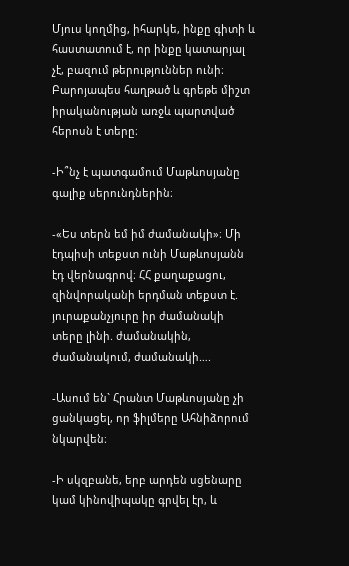Մյուս կողմից, իհարկե, ինքը գիտի և հաստատում է, որ ինքը կատարյալ չէ, բազում թերություններ ունի։ Բարոյապես հաղթած և գրեթե միշտ իրականության առջև պարտված հերոսն է տերը։

-Ի՞նչ է պատգամում Մաթևոսյանը գալիք սերունդներին։

-«Ես տերն եմ իմ ժամանակի»։ Մի էդպիսի տեքստ ունի Մաթևոսյանն էդ վերնագրով։ ՀՀ քաղաքացու, զինվորականի երդման տեքստ է. յուրաքանչյուրը իր ժամանակի տերը լինի. ժամանակին, ժամանակում, ժամանակի….

-Ասում են` Հրանտ Մաթևոսյանը չի ցանկացել, որ ֆիլմերը Ահնիձորում նկարվեն։

-Ի սկզբանե, երբ արդեն սցենարը կամ կինովիպակը գրվել էր, և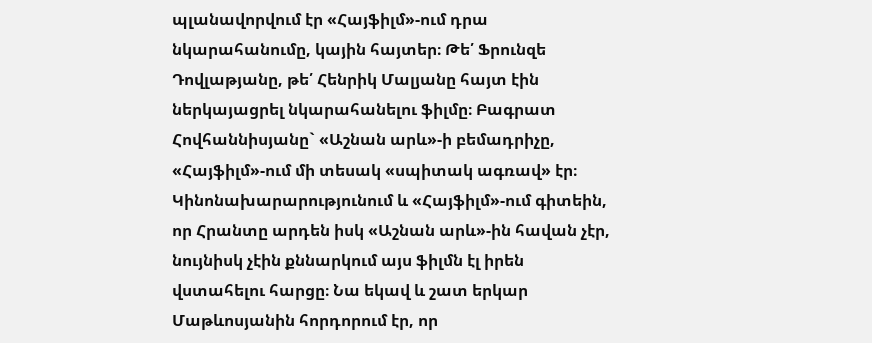պլանավորվում էր «Հայֆիլմ»-ում դրա նկարահանումը, կային հայտեր։ Թե՛ Ֆրունզե Դովլաթյանը, թե՛ Հենրիկ Մալյանը հայտ էին ներկայացրել նկարահանելու ֆիլմը։ Բագրատ Հովհաննիսյանը` «Աշնան արև»-ի բեմադրիչը, «Հայֆիլմ»-ում մի տեսակ «սպիտակ ագռավ» էր։ Կինոնախարարությունում և «Հայֆիլմ»-ում գիտեին, որ Հրանտը արդեն իսկ «Աշնան արև»-ին հավան չէր, նույնիսկ չէին քննարկում այս ֆիլմն էլ իրեն վստահելու հարցը։ Նա եկավ և շատ երկար Մաթևոսյանին հորդորում էր, որ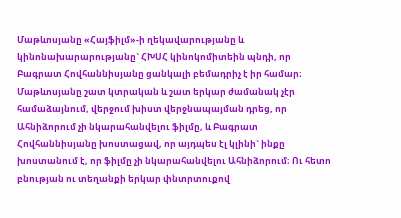Մաթևոսյանը «Հայֆիլմ»-ի ղեկավարությանը և կինոնախարարությանը` ՀԽՍՀ կինոկոմիտեին պնդի, որ Բագրատ Հովհաննիսյանը ցանկալի բեմադրիչ է իր համար։ Մաթևոսյանը շատ կտրական և շատ երկար ժամանակ չէր համաձայնում, վերջում խիստ վերջնապայման դրեց, որ Ահնիձորում չի նկարահանվելու ֆիլմը, և Բագրատ Հովհաննիսյանը խոստացավ, որ այդպես էլ կլինի` ինքը խոստանում է, որ ֆիլմը չի նկարահանվելու Ահնիձորում։ Ու հետո բնության ու տեղանքի երկար փնտրտուքով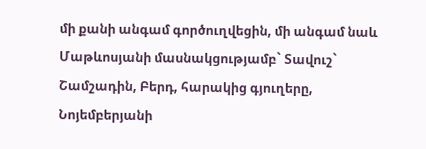մի քանի անգամ գործուղվեցին, մի անգամ նաև Մաթևոսյանի մասնակցությամբ` Տավուշ` Շամշադին, Բերդ, հարակից գյուղերը, Նոյեմբերյանի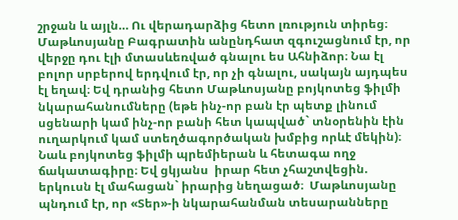շրջան և այլն… Ու վերադարձից հետո լռություն տիրեց։ Մաթևոսյանը Բագրատին անընդհատ զգուշացնում էր, որ վերջը դու էլի մտասևեռված գնալու ես Ահնիձոր։ Նա էլ բոլոր սրբերով երդվում էր, որ չի գնալու, սակայն այդպես էլ եղավ։ Եվ դրանից հետո Մաթևոսյանը բոյկոտեց ֆիլմի նկարահանումները (եթե ինչ-որ բան էր պետք լինում սցենարի կամ ինչ-որ բանի հետ կապված` տնօրենին էին ուղարկում կամ ստեղծագործական խմբից որևէ մեկին)։ Նաև բոյկոտեց ֆիլմի պրեմիերան և հետագա ողջ ճակատագիրը։ Եվ ցկյանս  իրար հետ չհաշտվեցին. երկուսն էլ մահացան` իրարից նեղացած։  Մաթևոսյանը պնդում էր, որ «Տեր»-ի նկարահանման տեսարանները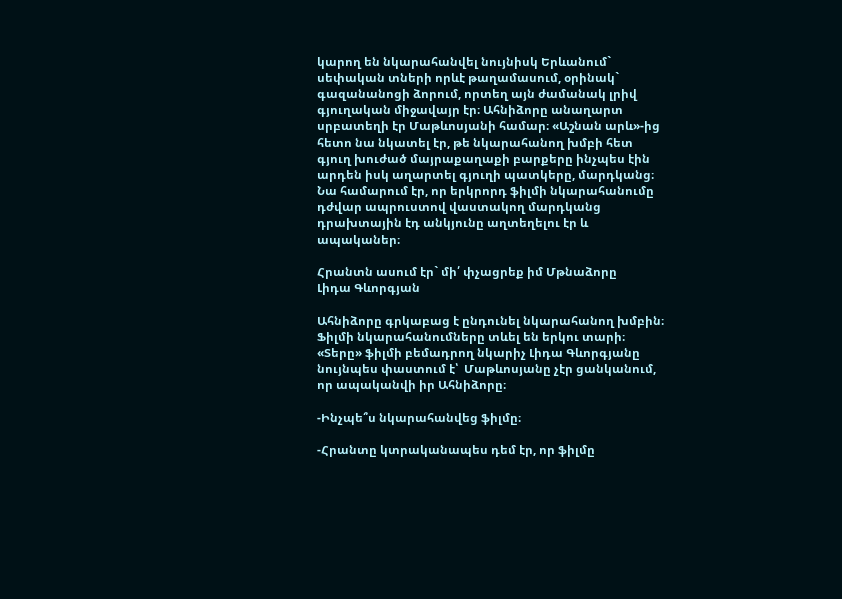կարող են նկարահանվել նույնիսկ Երևանում` սեփական տների որևէ թաղամասում, օրինակ` գազանանոցի ձորում, որտեղ այն ժամանակ լրիվ գյուղական միջավայր էր։ Ահնիձորը անաղարտ սրբատեղի էր Մաթևոսյանի համար։ «Աշնան արև»-ից հետո նա նկատել էր, թե նկարահանող խմբի հետ գյուղ խուժած մայրաքաղաքի բարքերը ինչպես էին արդեն իսկ աղարտել գյուղի պատկերը, մարդկանց։ Նա համարում էր, որ երկրորդ ֆիլմի նկարահանումը դժվար ապրուստով վաստակող մարդկանց դրախտային էդ անկյունը աղտեղելու էր և ապականեր։

Հրանտն ասում էր` մի՛ փչացրեք իմ Մթնաձորը
Լիդա Գևորգյան

Ահնիձորը գրկաբաց է ընդունել նկարահանող խմբին։ Ֆիլմի նկարահանումները տևել են երկու տարի։ «Տերը» ֆիլմի բեմադրող նկարիչ Լիդա Գևորգյանը նույնպես փաստում է՝  Մաթևոսյանը չէր ցանկանում, որ ապականվի իր Ահնիձորը։

-Ինչպե՞ս նկարահանվեց ֆիլմը։

-Հրանտը կտրականապես դեմ էր, որ ֆիլմը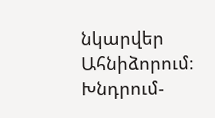նկարվեր Ահնիձորում։ Խնդրում-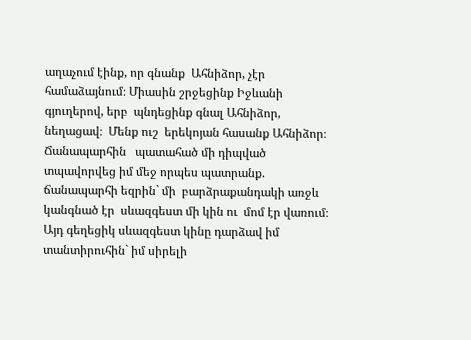աղաչում էինք, որ գնանք  Ահնիձոր, չէր համաձայնում։ Միասին շրջեցինք Իջևանի գյուղերով, երբ  պնդեցինք գնալ Ահնիձոր, նեղացավ։  Մենք ուշ  երեկոյան հասանք Ահնիձոր։ Ճանապարհին   պատահած մի դիպված տպավորվեց իմ մեջ որպես պատրանք. ճանապարհի եզրին` մի  բարձրաքանդակի առջև կանգնած էր  սևազգեստ մի կին ու  մոմ էր վառում։ Այդ գեղեցիկ սևազգեստ կինը դարձավ իմ տանտիրուհին` իմ սիրելի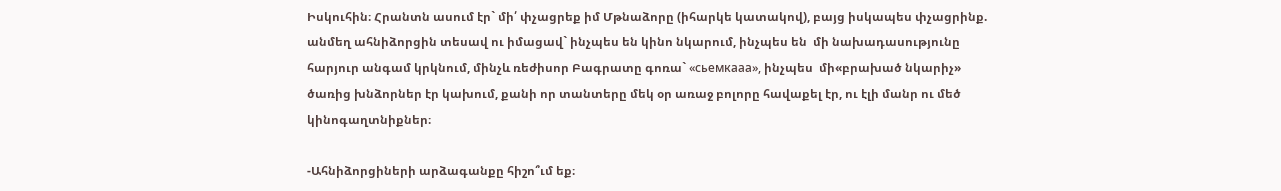Իսկուհին։ Հրանտն ասում էր` մի՛ փչացրեք իմ Մթնաձորը (իհարկե կատակով), բայց իսկապես փչացրինք. անմեղ ահնիձորցին տեսավ ու իմացավ` ինչպես են կինո նկարում, ինչպես են  մի նախադասությունը հարյուր անգամ կրկնում, մինչև ռեժիսոր Բագրատը գոռա` «сьемкааа», ինչպես  մի«բրախած նկարիչ» ծառից խնձորներ էր կախում, քանի որ տանտերը մեկ օր առաջ բոլորը հավաքել էր, ու էլի մանր ու մեծ կինոգաղտնիքներ։

-Ահնիձորցիների արձագանքը հիշո՞ւմ եք։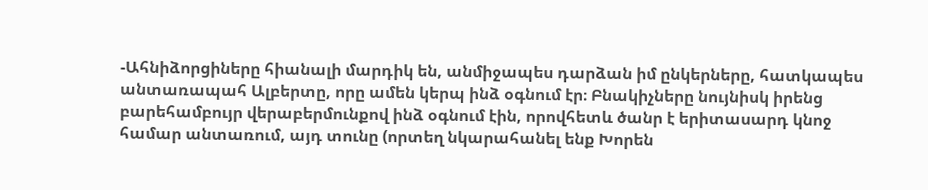-Ահնիձորցիները հիանալի մարդիկ են, անմիջապես դարձան իմ ընկերները, հատկապես անտառապահ Ալբերտը, որը ամեն կերպ ինձ օգնում էր։ Բնակիչները նույնիսկ իրենց բարեհամբույր վերաբերմունքով ինձ օգնում էին, որովհետև ծանր է երիտասարդ կնոջ համար անտառում, այդ տունը (որտեղ նկարահանել ենք Խորեն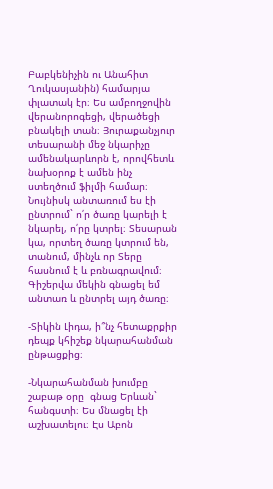Բաբկենիչին ու Անահիտ Ղուկասյանին) համարյա փլատակ էր։ Ես ամբողջովին վերանորոգեցի, վերածեցի բնակելի տան։ Յուրաքանչյուր տեսարանի մեջ նկարիչը ամենակարևորն է, որովհետև նախօրոք է ամեն ինչ ստեղծում ֆիլմի համար։ Նույնիսկ անտառում ես էի ընտրում` ո՛ր ծառը կարելի է նկարել, ո՛րը կտրել։ Տեսարան կա, որտեղ ծառը կտրում են, տանում, մինչև որ Տերը հասնում է և բռնագրավում։ Գիշերվա մեկին գնացել եմ անտառ և ընտրել այդ ծառը։

-Տիկին Լիդա, ի՞նչ հետաքրքիր դեպք կհիշեք նկարահանման ընթացքից։

-Նկարահանման խումբը շաբաթ օրը  գնաց Երևան` հանգստի։ Ես մնացել էի  աշխատելու։ Էս Աբոն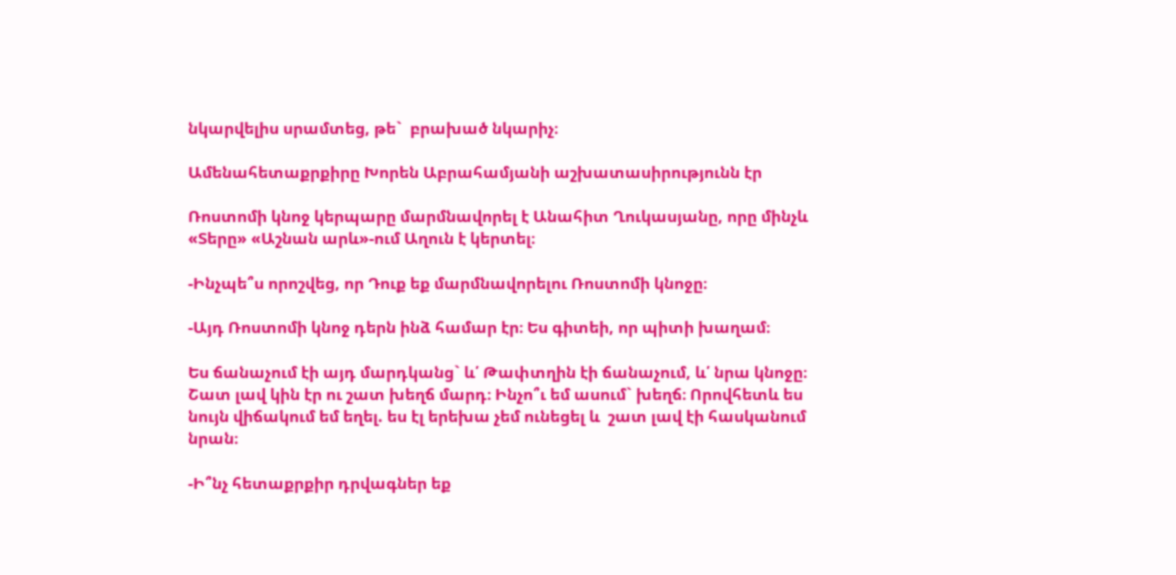նկարվելիս սրամտեց, թե`  բրախած նկարիչ։

Ամենահետաքրքիրը Խորեն Աբրահամյանի աշխատասիրությունն էր

Ռոստոմի կնոջ կերպարը մարմնավորել է Անահիտ Ղուկասյանը, որը մինչև «Տերը» «Աշնան արև»-ում Աղուն է կերտել։

-Ինչպե՞ս որոշվեց, որ Դուք եք մարմնավորելու Ռոստոմի կնոջը։

-Այդ Ռոստոմի կնոջ դերն ինձ համար էր։ Ես գիտեի, որ պիտի խաղամ։

Ես ճանաչում էի այդ մարդկանց` և՛ Թափտղին էի ճանաչում, և՛ նրա կնոջը։ Շատ լավ կին էր ու շատ խեղճ մարդ։ Ինչո՞ւ եմ ասում` խեղճ։ Որովհետև ես նույն վիճակում եմ եղել. ես էլ երեխա չեմ ունեցել և  շատ լավ էի հասկանում նրան։

-Ի՞նչ հետաքրքիր դրվագներ եք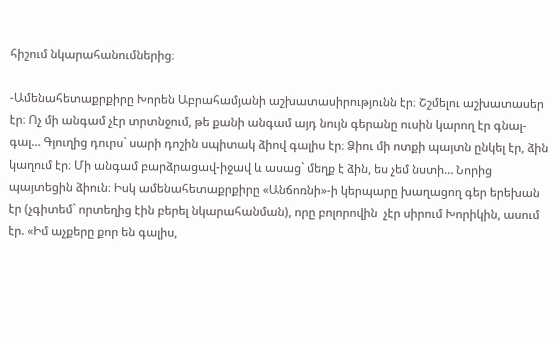հիշում նկարահանումներից։

-Ամենահետաքրքիրը Խորեն Աբրահամյանի աշխատասիրությունն էր։ Շշմելու աշխատասեր էր։ Ոչ մի անգամ չէր տրտնջում, թե քանի անգամ այդ նույն գերանը ուսին կարող էր գնալ-գալ… Գյուղից դուրս` սարի դոշին սպիտակ ձիով գալիս էր։ Ձիու մի ոտքի պայտն ընկել էր, ձին կաղում էր։ Մի անգամ բարձրացավ-իջավ և ասաց` մեղք է ձին, ես չեմ նստի… Նորից պայտեցին ձիուն։ Իսկ ամենահետաքրքիրը «Անճոռնի»-ի կերպարը խաղացող գեր երեխան էր (չգիտեմ` որտեղից էին բերել նկարահանման), որը բոլորովին  չէր սիրում Խորիկին, ասում էր. «Իմ աչքերը քոր են գալիս,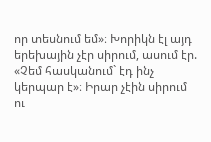որ տեսնում եմ»։ Խորիկն էլ այդ երեխային չէր սիրում, ասում էր. «Չեմ հասկանում` էդ ինչ կերպար է»։ Իրար չէին սիրում ու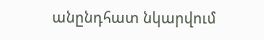անընդհատ նկարվում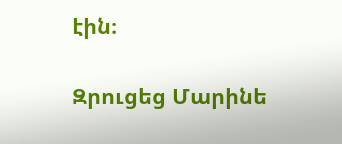էին։

Զրուցեց Մարինե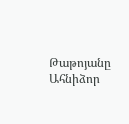Թաթոյանը
Ահնիձոր